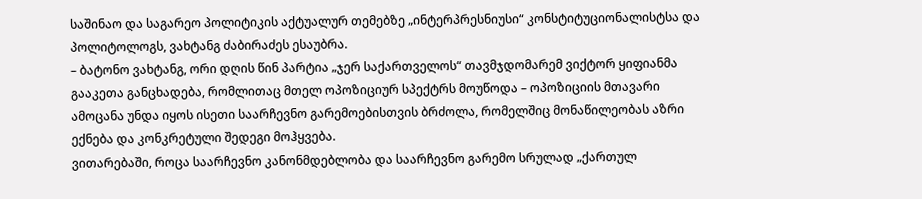საშინაო და საგარეო პოლიტიკის აქტუალურ თემებზე „ინტერპრესნიუსი“ კონსტიტუციონალისტსა და პოლიტოლოგს, ვახტანგ ძაბირაძეს ესაუბრა.
– ბატონო ვახტანგ, ორი დღის წინ პარტია „ჯერ საქართველოს“ თავმჯდომარემ ვიქტორ ყიფიანმა გააკეთა განცხადება, რომლითაც მთელ ოპოზიციურ სპექტრს მოუწოდა – ოპოზიციის მთავარი ამოცანა უნდა იყოს ისეთი საარჩევნო გარემოებისთვის ბრძოლა, რომელშიც მონაწილეობას აზრი ექნება და კონკრეტული შედეგი მოჰყვება.
ვითარებაში, როცა საარჩევნო კანონმდებლობა და საარჩევნო გარემო სრულად „ქართულ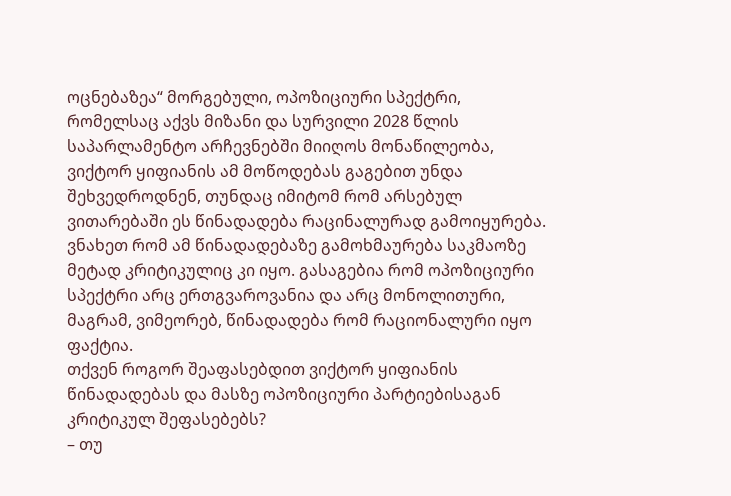ოცნებაზეა“ მორგებული, ოპოზიციური სპექტრი, რომელსაც აქვს მიზანი და სურვილი 2028 წლის საპარლამენტო არჩევნებში მიიღოს მონაწილეობა, ვიქტორ ყიფიანის ამ მოწოდებას გაგებით უნდა შეხვედროდნენ, თუნდაც იმიტომ რომ არსებულ ვითარებაში ეს წინადადება რაცინალურად გამოიყურება.
ვნახეთ რომ ამ წინადადებაზე გამოხმაურება საკმაოზე მეტად კრიტიკულიც კი იყო. გასაგებია რომ ოპოზიციური სპექტრი არც ერთგვაროვანია და არც მონოლითური, მაგრამ, ვიმეორებ, წინადადება რომ რაციონალური იყო ფაქტია.
თქვენ როგორ შეაფასებდით ვიქტორ ყიფიანის წინადადებას და მასზე ოპოზიციური პარტიებისაგან კრიტიკულ შეფასებებს?
– თუ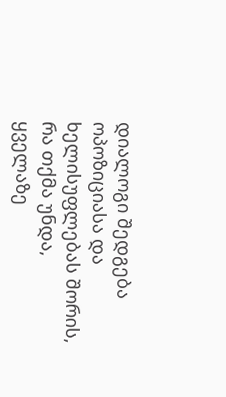დიალოგი შედგება ოპოზიციასა და ხელისუფლებას შორის, რა თქმა უნდა, ყველაზე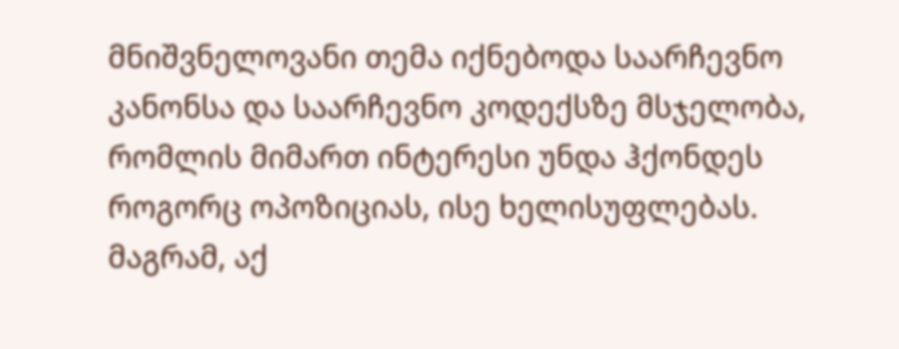მნიშვნელოვანი თემა იქნებოდა საარჩევნო კანონსა და საარჩევნო კოდექსზე მსჯელობა, რომლის მიმართ ინტერესი უნდა ჰქონდეს როგორც ოპოზიციას, ისე ხელისუფლებას.
მაგრამ, აქ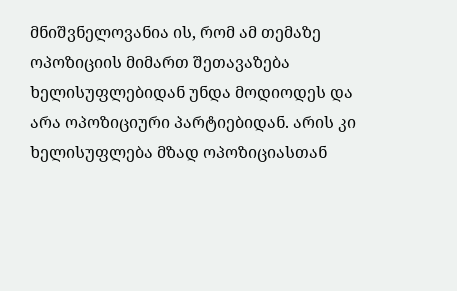მნიშვნელოვანია ის, რომ ამ თემაზე ოპოზიციის მიმართ შეთავაზება ხელისუფლებიდან უნდა მოდიოდეს და არა ოპოზიციური პარტიებიდან. არის კი ხელისუფლება მზად ოპოზიციასთან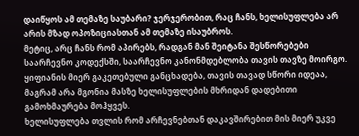დაიწყოს ამ თემაზე საუბარი? ჯერჯერობით, რაც ჩანს, ხელისუფლება არ არის მზად ოპოზიციასთან ამ თემაზე ისაუბროს.
მეტიც, არც ჩანს რომ აპირებს, რადგან მან შეიტანა შესწორებები საარჩევნო კოდექსში, საარჩევნო კანონმდებლობა თავის თავზე მოირგო. ყიფიანის მიერ გაკეთებული განცხადება, თავის თავად სწორი იდეაა, მაგრამ არა მგონია მასზე ხელისუფლების მხრიდან დადებითი გამოხმაურება მოჰყვეს.
ხელისუფლება თვლის რომ არჩევნებთან დაკავშირებით მის მიერ უკვე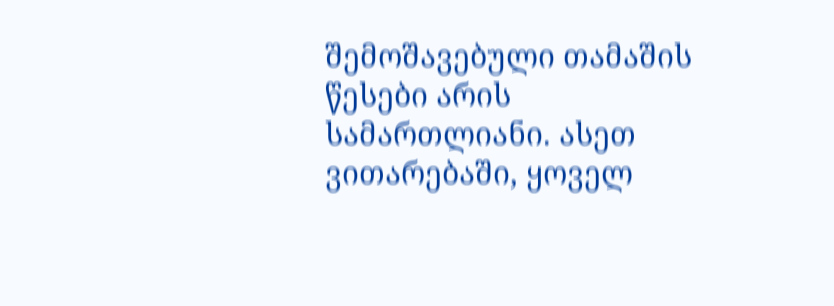შემოშავებული თამაშის წესები არის სამართლიანი. ასეთ ვითარებაში, ყოველ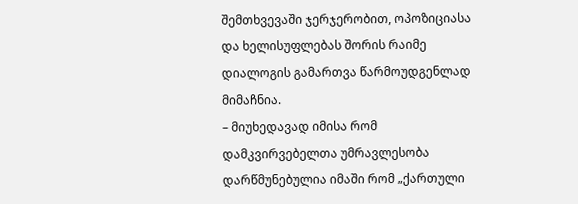შემთხვევაში ჯერჯერობით, ოპოზიციასა და ხელისუფლებას შორის რაიმე დიალოგის გამართვა წარმოუდგენლად მიმაჩნია.
– მიუხედავად იმისა რომ დამკვირვებელთა უმრავლესობა დარწმუნებულია იმაში რომ „ქართული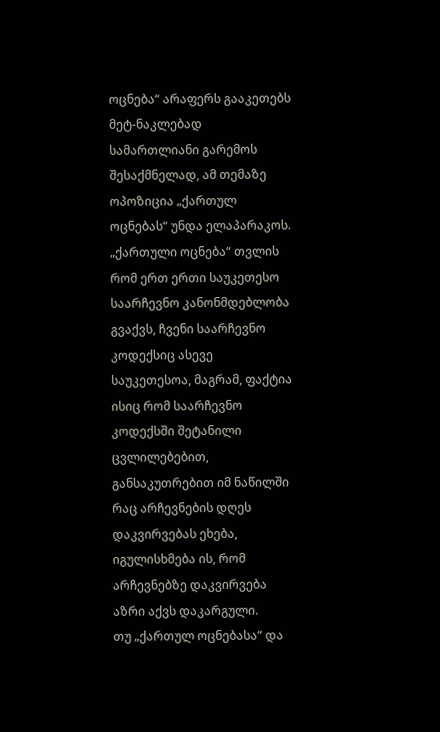ოცნება“ არაფერს გააკეთებს მეტ-ნაკლებად სამართლიანი გარემოს შესაქმნელად, ამ თემაზე ოპოზიცია „ქართულ ოცნებას“ უნდა ელაპარაკოს.
„ქართული ოცნება“ თვლის რომ ერთ ერთი საუკეთესო საარჩევნო კანონმდებლობა გვაქვს, ჩვენი საარჩევნო კოდექსიც ასევე საუკეთესოა, მაგრამ, ფაქტია ისიც რომ საარჩევნო კოდექსში შეტანილი ცვლილებებით, განსაკუთრებით იმ ნაწილში რაც არჩევნების დღეს დაკვირვებას ეხება, იგულისხმება ის, რომ არჩევნებზე დაკვირვება აზრი აქვს დაკარგული.
თუ „ქართულ ოცნებასა“ და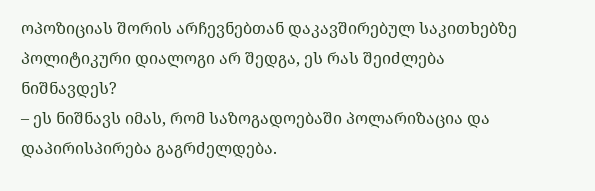ოპოზიციას შორის არჩევნებთან დაკავშირებულ საკითხებზე პოლიტიკური დიალოგი არ შედგა, ეს რას შეიძლება ნიშნავდეს?
– ეს ნიშნავს იმას, რომ საზოგადოებაში პოლარიზაცია და დაპირისპირება გაგრძელდება.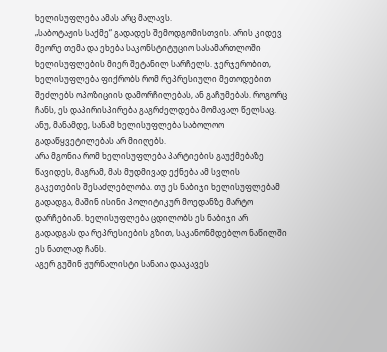ხელისუფლება ამას არც მალავს.
„საბოტაჟის საქმე“ გადადეს შემოდგომისთვის. არის კიდევ მეორე თემა და ეხება საკონსტიტუციო სასამართლოში ხელისუფლების მიერ შეტანილ სარჩელს. ჯერჯერობით, ხელისუფლება ფიქრობს რომ რეპრესიული მეთოდებით შეძლებს ოპოზიციის დამორჩილებას, ან გაჩუმებას. როგორც ჩანს, ეს დაპირისპირება გაგრძელდება მომავალ წელსაც. ანუ, მანამდე, სანამ ხელისუფლება საბოლოო გადაწყვეტილებას არ მიიღებს.
არა მგონია რომ ხელისუფლება პარტიების გაუქმებაზე წავიდეს, მაგრამ, მას მუდმივად ექნება ამ სვლის გაკეთების შესაძლებლობა. თუ ეს ნაბიჯი ხელისუფლებამ გადადგა, მაშინ ისინი პოლიტიკურ მოედანზე მარტო დარჩებიან. ხელისუფლება ცდილობს ეს ნაბიჯი არ გადადგას და რეპრესიების გზით, საკანონმდებლო ნაწილში ეს ნათლად ჩანს.
აგერ გუშინ ჟურნალისტი სანაია დააკავეს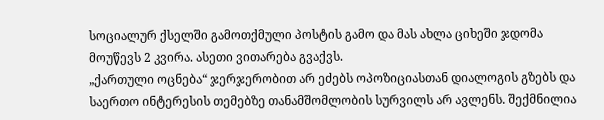სოციალურ ქსელში გამოთქმული პოსტის გამო და მას ახლა ციხეში ჯდომა მოუწევს 2 კვირა. ასეთი ვითარება გვაქვს.
„ქართული ოცნება“ ჯერჯერობით არ ეძებს ოპოზიციასთან დიალოგის გზებს და საერთო ინტერესის თემებზე თანამშომლობის სურვილს არ ავლენს. შექმნილია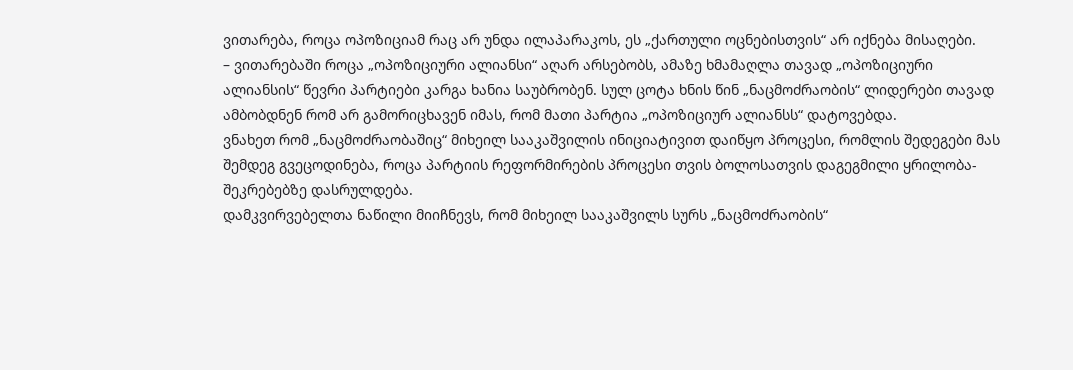ვითარება, როცა ოპოზიციამ რაც არ უნდა ილაპარაკოს, ეს „ქართული ოცნებისთვის“ არ იქნება მისაღები.
– ვითარებაში როცა „ოპოზიციური ალიანსი“ აღარ არსებობს, ამაზე ხმამაღლა თავად „ოპოზიციური ალიანსის“ წევრი პარტიები კარგა ხანია საუბრობენ. სულ ცოტა ხნის წინ „ნაცმოძრაობის“ ლიდერები თავად ამბობდნენ რომ არ გამორიცხავენ იმას, რომ მათი პარტია „ოპოზიციურ ალიანსს“ დატოვებდა.
ვნახეთ რომ „ნაცმოძრაობაშიც“ მიხეილ სააკაშვილის ინიციატივით დაიწყო პროცესი, რომლის შედეგები მას შემდეგ გვეცოდინება, როცა პარტიის რეფორმირების პროცესი თვის ბოლოსათვის დაგეგმილი ყრილობა-შეკრებებზე დასრულდება.
დამკვირვებელთა ნაწილი მიიჩნევს, რომ მიხეილ სააკაშვილს სურს „ნაცმოძრაობის“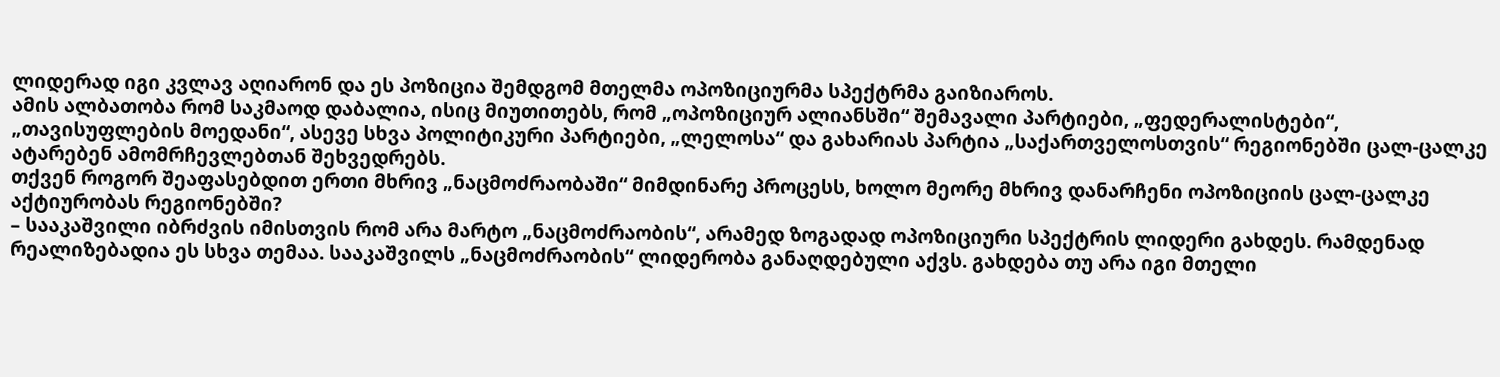ლიდერად იგი კვლავ აღიარონ და ეს პოზიცია შემდგომ მთელმა ოპოზიციურმა სპექტრმა გაიზიაროს.
ამის ალბათობა რომ საკმაოდ დაბალია, ისიც მიუთითებს, რომ „ოპოზიციურ ალიანსში“ შემავალი პარტიები, „ფედერალისტები“, „თავისუფლების მოედანი“, ასევე სხვა პოლიტიკური პარტიები, „ლელოსა“ და გახარიას პარტია „საქართველოსთვის“ რეგიონებში ცალ-ცალკე ატარებენ ამომრჩევლებთან შეხვედრებს.
თქვენ როგორ შეაფასებდით ერთი მხრივ „ნაცმოძრაობაში“ მიმდინარე პროცესს, ხოლო მეორე მხრივ დანარჩენი ოპოზიციის ცალ-ცალკე აქტიურობას რეგიონებში?
– სააკაშვილი იბრძვის იმისთვის რომ არა მარტო „ნაცმოძრაობის“, არამედ ზოგადად ოპოზიციური სპექტრის ლიდერი გახდეს. რამდენად რეალიზებადია ეს სხვა თემაა. სააკაშვილს „ნაცმოძრაობის“ ლიდერობა განაღდებული აქვს. გახდება თუ არა იგი მთელი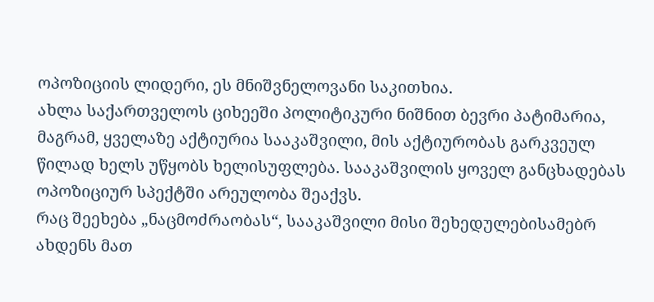ოპოზიციის ლიდერი, ეს მნიშვნელოვანი საკითხია.
ახლა საქართველოს ციხეეში პოლიტიკური ნიშნით ბევრი პატიმარია, მაგრამ, ყველაზე აქტიურია სააკაშვილი, მის აქტიურობას გარკვეულ წილად ხელს უწყობს ხელისუფლება. სააკაშვილის ყოველ განცხადებას ოპოზიციურ სპექტში არეულობა შეაქვს.
რაც შეეხება „ნაცმოძრაობას“, სააკაშვილი მისი შეხედულებისამებრ ახდენს მათ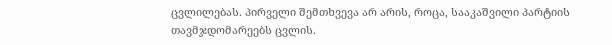ცვლილებას. პირველი შემთხვევა არ არის, როცა, სააკაშვილი პარტიის თავმჯდომარეებს ცვლის.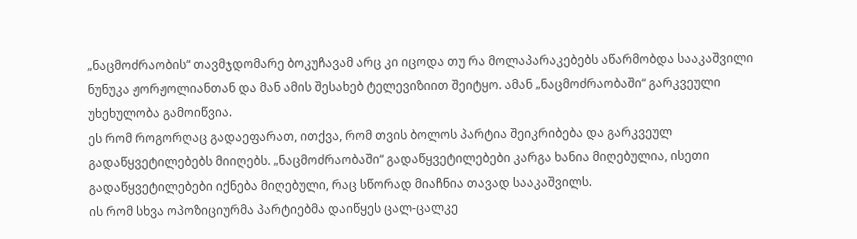„ნაცმოძრაობის“ თავმჯდომარე ბოკუჩავამ არც კი იცოდა თუ რა მოლაპარაკებებს აწარმობდა სააკაშვილი ნუნუკა ჟორჟოლიანთან და მან ამის შესახებ ტელევიზიით შეიტყო. ამან „ნაცმოძრაობაში“ გარკვეული უხეხულობა გამოიწვია.
ეს რომ როგორღაც გადაეფარათ, ითქვა, რომ თვის ბოლოს პარტია შეიკრიბება და გარკვეულ გადაწყვეტილებებს მიიღებს. „ნაცმოძრაობაში“ გადაწყვეტილებები კარგა ხანია მიღებულია, ისეთი გადაწყვეტილებები იქნება მიღებული, რაც სწორად მიაჩნია თავად სააკაშვილს.
ის რომ სხვა ოპოზიციურმა პარტიებმა დაიწყეს ცალ-ცალკე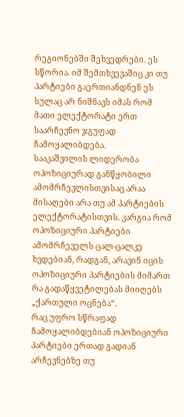რეგიონებში შეხვედრები. ეს სწორია. იმ შემთხვევაშიც კი თუ პარტიები გაერთიანდნენ ეს სულაც არ ნიშნავს იმას რომ მათი ელექტორატი ერთ საარჩევნო ჯგუფად ჩამოყალიბდება.
სააკაშვილის ლიდერობა ოპოზიციურად განწყობილი ამომრჩევლისთვისაც არაა მისაღები არა თუ ამ პარტიების ელექტორატისთვის. კარგია რომ ოპოზიციური პარტიები ამომრჩეველს ცალ-ცალკე ხვდებიან, რადგან, არავინ იცის ოპოზიციური პარტიების მიმართ რა გადაწყვეტილებას მიიღებს „ქართული ოცნება“.
რაც უფრო სწრაფად ჩამოყალიბდებიან ოპოზიციური პარტიები ერთად გადიან არჩევნებზე თუ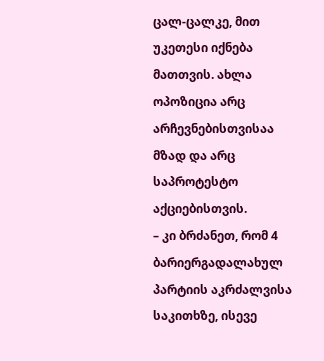ცალ-ცალკე, მით უკეთესი იქნება მათთვის. ახლა ოპოზიცია არც არჩევნებისთვისაა მზად და არც საპროტესტო აქციებისთვის.
– კი ბრძანეთ, რომ 4 ბარიერგადალახულ პარტიის აკრძალვისა საკითხზე, ისევე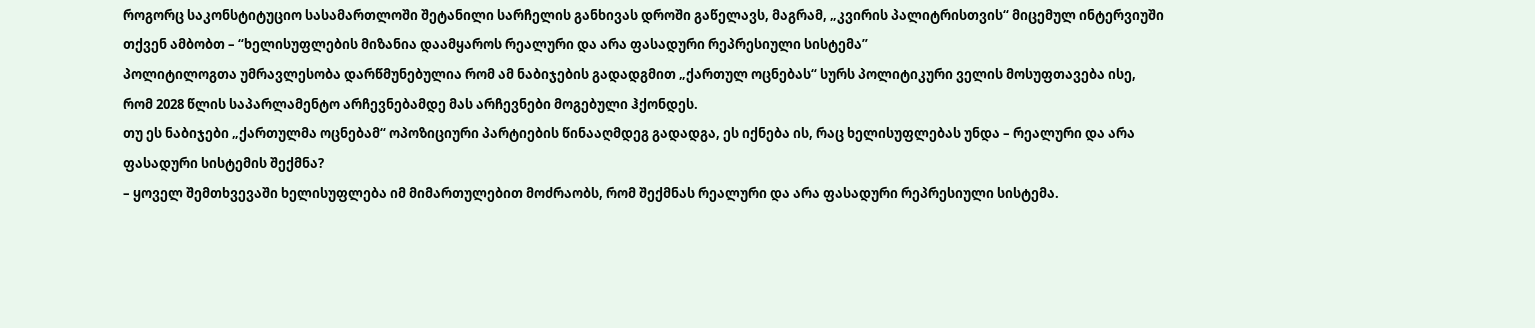როგორც საკონსტიტუციო სასამართლოში შეტანილი სარჩელის განხივას დროში გაწელავს, მაგრამ, „კვირის პალიტრისთვის“ მიცემულ ინტერვიუში თქვენ ამბობთ – “ხელისუფლების მიზანია დაამყაროს რეალური და არა ფასადური რეპრესიული სისტემა”
პოლიტილოგთა უმრავლესობა დარწმუნებულია რომ ამ ნაბიჯების გადადგმით „ქართულ ოცნებას“ სურს პოლიტიკური ველის მოსუფთავება ისე, რომ 2028 წლის საპარლამენტო არჩევნებამდე მას არჩევნები მოგებული ჰქონდეს.
თუ ეს ნაბიჯები „ქართულმა ოცნებამ“ ოპოზიციური პარტიების წინააღმდეგ გადადგა, ეს იქნება ის, რაც ხელისუფლებას უნდა – რეალური და არა ფასადური სისტემის შექმნა?
– ყოველ შემთხვევაში ხელისუფლება იმ მიმართულებით მოძრაობს, რომ შექმნას რეალური და არა ფასადური რეპრესიული სისტემა.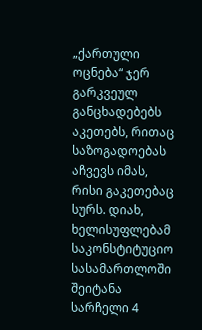„ქართული ოცნება“ ჯერ გარკვეულ განცხადებებს აკეთებს, რითაც საზოგადოებას აჩვევს იმას, რისი გაკეთებაც სურს. დიახ, ხელისუფლებამ საკონსტიტუციო სასამართლოში შეიტანა სარჩელი 4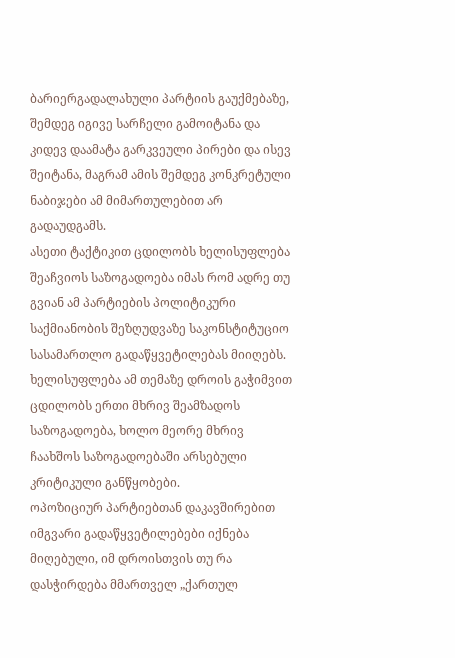ბარიერგადალახული პარტიის გაუქმებაზე, შემდეგ იგივე სარჩელი გამოიტანა და კიდევ დაამატა გარკვეული პირები და ისევ შეიტანა, მაგრამ ამის შემდეგ კონკრეტული ნაბიჯები ამ მიმართულებით არ გადაუდგამს.
ასეთი ტაქტიკით ცდილობს ხელისუფლება შეაჩვიოს საზოგადოება იმას რომ ადრე თუ გვიან ამ პარტიების პოლიტიკური საქმიანობის შეზღუდვაზე საკონსტიტუციო სასამართლო გადაწყვეტილებას მიიღებს. ხელისუფლება ამ თემაზე დროის გაჭიმვით ცდილობს ერთი მხრივ შეამზადოს საზოგადოება, ხოლო მეორე მხრივ ჩაახშოს საზოგადოებაში არსებული კრიტიკული განწყობები.
ოპოზიციურ პარტიებთან დაკავშირებით იმგვარი გადაწყვეტილებები იქნება მიღებული, იმ დროისთვის თუ რა დასჭირდება მმართველ „ქართულ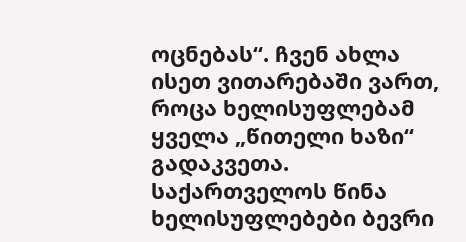ოცნებას“. ჩვენ ახლა ისეთ ვითარებაში ვართ, როცა ხელისუფლებამ ყველა „წითელი ხაზი“ გადაკვეთა. საქართველოს წინა ხელისუფლებები ბევრი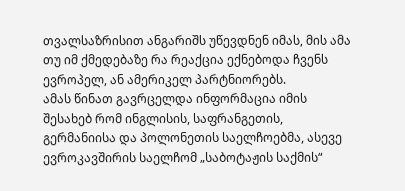თვალსაზრისით ანგარიშს უწევდნენ იმას, მის ამა თუ იმ ქმედებაზე რა რეაქცია ექნებოდა ჩვენს ევროპელ, ან ამერიკელ პარტნიორებს.
ამას წინათ გავრცელდა ინფორმაცია იმის შესახებ რომ ინგლისის, საფრანგეთის, გერმანიისა და პოლონეთის საელჩოებმა, ასევე ევროკავშირის საელჩომ „საბოტაჟის საქმის“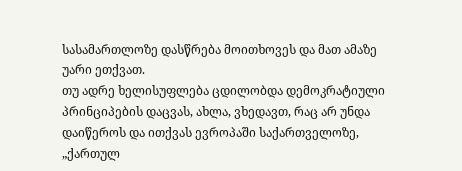სასამართლოზე დასწრება მოითხოვეს და მათ ამაზე უარი ეთქვათ.
თუ ადრე ხელისუფლება ცდილობდა დემოკრატიული პრინციპების დაცვას, ახლა, ვხედავთ, რაც არ უნდა დაიწეროს და ითქვას ევროპაში საქართველოზე, „ქართულ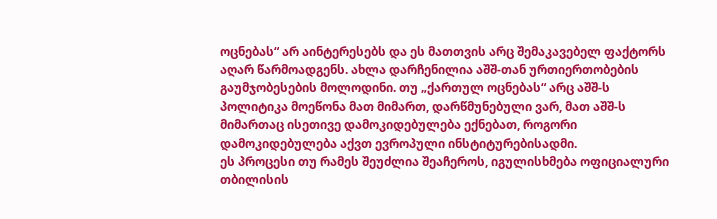ოცნებას“ არ აინტერესებს და ეს მათთვის არც შემაკავებელ ფაქტორს აღარ წარმოადგენს. ახლა დარჩენილია აშშ-თან ურთიერთობების გაუმჯობესების მოლოდინი. თუ „ქართულ ოცნებას“ არც აშშ-ს პოლიტიკა მოეწონა მათ მიმართ, დარწმუნებული ვარ, მათ აშშ-ს მიმართაც ისეთივე დამოკიდებულება ექნებათ, როგორი დამოკიდებულება აქვთ ევროპული ინსტიტურებისადმი.
ეს პროცესი თუ რამეს შეუძლია შეაჩეროს, იგულისხმება ოფიციალური თბილისის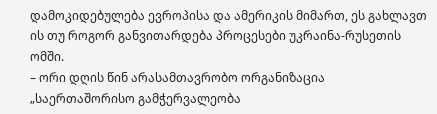დამოკიდებულება ევროპისა და ამერიკის მიმართ, ეს გახლავთ ის თუ როგორ განვითარდება პროცესები უკრაინა-რუსეთის ომში.
– ორი დღის წინ არასამთავრობო ორგანიზაცია „საერთაშორისო გამჭერვალეობა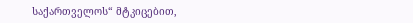საქართველოს“ მტკიცებით,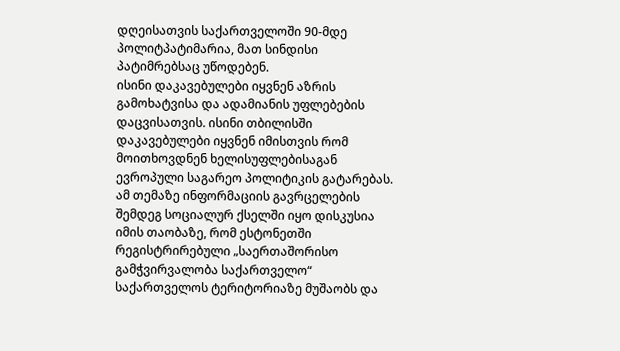დღეისათვის საქართველოში 90-მდე პოლიტპატიმარია, მათ სინდისი პატიმრებსაც უწოდებენ.
ისინი დაკავებულები იყვნენ აზრის გამოხატვისა და ადამიანის უფლებების დაცვისათვის. ისინი თბილისში დაკავებულები იყვნენ იმისთვის რომ მოითხოვდნენ ხელისუფლებისაგან ევროპული საგარეო პოლიტიკის გატარებას.
ამ თემაზე ინფორმაციის გავრცელების შემდეგ სოციალურ ქსელში იყო დისკუსია იმის თაობაზე, რომ ესტონეთში რეგისტრირებული „საერთაშორისო გამჭვირვალობა საქართველო“ საქართველოს ტერიტორიაზე მუშაობს და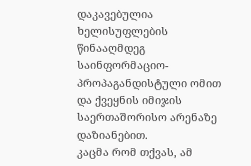დაკავებულია ხელისუფლების წინააღმდეგ საინფორმაციო-პროპაგანდისტული ომით და ქვეყნის იმიჯის საერთაშორისო არენაზე დაზიანებით.
კაცმა რომ თქვას, ამ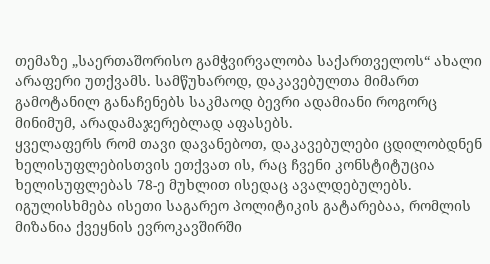თემაზე „საერთაშორისო გამჭვირვალობა საქართველოს“ ახალი არაფერი უთქვამს. სამწუხაროდ, დაკავებულთა მიმართ გამოტანილ განაჩენებს საკმაოდ ბევრი ადამიანი როგორც მინიმუმ, არადამაჯერებლად აფასებს.
ყველაფერს რომ თავი დავანებოთ, დაკავებულები ცდილობდნენ ხელისუფლებისთვის ეთქვათ ის, რაც ჩვენი კონსტიტუცია ხელისუფლებას 78-ე მუხლით ისედაც ავალდებულებს. იგულისხმება ისეთი საგარეო პოლიტიკის გატარებაა, რომლის მიზანია ქვეყნის ევროკავშირში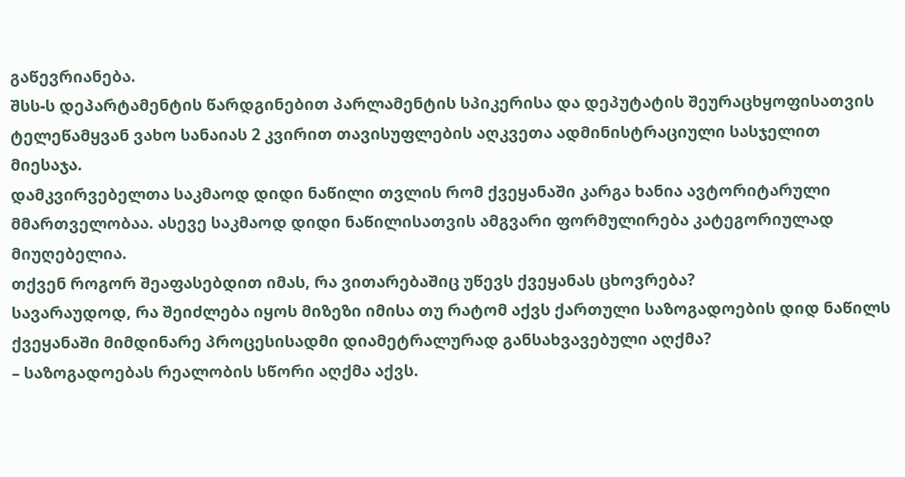გაწევრიანება.
შსს-ს დეპარტამენტის წარდგინებით პარლამენტის სპიკერისა და დეპუტატის შეურაცხყოფისათვის ტელეწამყვან ვახო სანაიას 2 კვირით თავისუფლების აღკვეთა ადმინისტრაციული სასჯელით მიესაჯა.
დამკვირვებელთა საკმაოდ დიდი ნაწილი თვლის რომ ქვეყანაში კარგა ხანია ავტორიტარული მმართველობაა. ასევე საკმაოდ დიდი ნაწილისათვის ამგვარი ფორმულირება კატეგორიულად მიუღებელია.
თქვენ როგორ შეაფასებდით იმას, რა ვითარებაშიც უწევს ქვეყანას ცხოვრება?
სავარაუდოდ, რა შეიძლება იყოს მიზეზი იმისა თუ რატომ აქვს ქართული საზოგადოების დიდ ნაწილს ქვეყანაში მიმდინარე პროცესისადმი დიამეტრალურად განსახვავებული აღქმა?
– საზოგადოებას რეალობის სწორი აღქმა აქვს.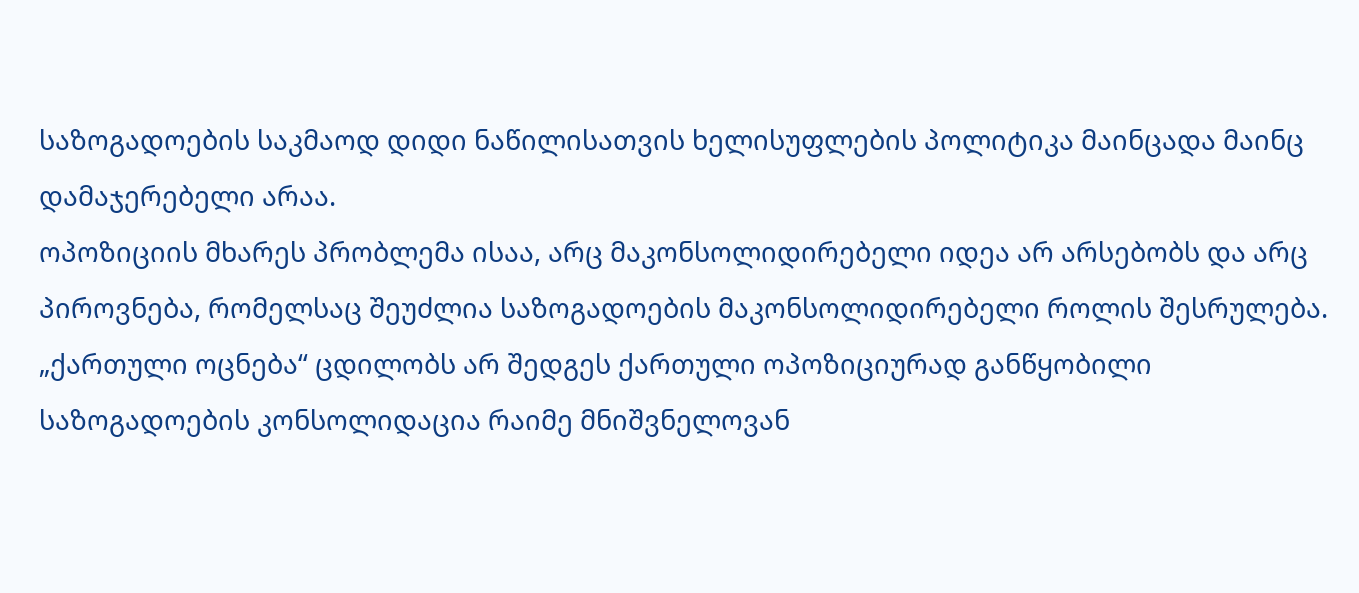საზოგადოების საკმაოდ დიდი ნაწილისათვის ხელისუფლების პოლიტიკა მაინცადა მაინც დამაჯერებელი არაა.
ოპოზიციის მხარეს პრობლემა ისაა, არც მაკონსოლიდირებელი იდეა არ არსებობს და არც პიროვნება, რომელსაც შეუძლია საზოგადოების მაკონსოლიდირებელი როლის შესრულება. „ქართული ოცნება“ ცდილობს არ შედგეს ქართული ოპოზიციურად განწყობილი საზოგადოების კონსოლიდაცია რაიმე მნიშვნელოვან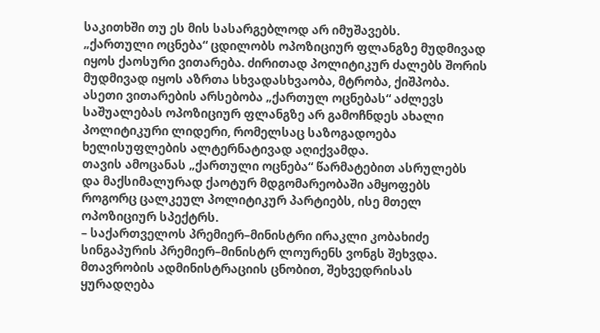საკითხში თუ ეს მის სასარგებლოდ არ იმუშავებს.
„ქართული ოცნება“ ცდილობს ოპოზიციურ ფლანგზე მუდმივად იყოს ქაოსური ვითარება. ძირითად პოლიტიკურ ძალებს შორის მუდმივად იყოს აზრთა სხვადასხვაობა, მტრობა, ქიშპობა.
ასეთი ვითარების არსებობა „ქართულ ოცნებას“ აძლევს საშუალებას ოპოზიციურ ფლანგზე არ გამოჩნდეს ახალი პოლიტიკური ლიდერი, რომელსაც საზოგადოება ხელისუფლების ალტერნატივად აღიქვამდა.
თავის ამოცანას „ქართული ოცნება“ წარმატებით ასრულებს და მაქსიმალურად ქაოტურ მდგომარეობაში ამყოფებს როგორც ცალკეულ პოლიტიკურ პარტიებს, ისე მთელ ოპოზიციურ სპექტრს.
– საქართველოს პრემიერ–მინისტრი ირაკლი კობახიძე სინგაპურის პრემიერ–მინისტრ ლოურენს ვონგს შეხვდა.
მთავრობის ადმინისტრაციის ცნობით, შეხვედრისას ყურადღება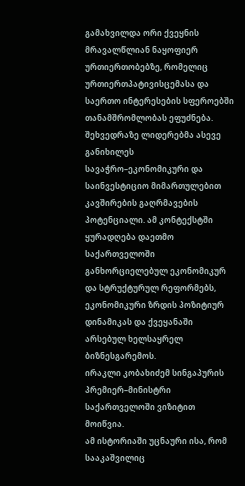გამახვილდა ორი ქვეყნის მრავალწლიან ნაყოფიერ ურთიერთობებზე, რომელიც ურთიერთპატივისცემასა და საერთო ინტერესების სფეროებში თანამშრომლობას ეფუძნება.
შეხვედრაზე ლიდერებმა ასევე განიხილეს სავაჭრო–ეკონომიკური და საინვესტიციო მიმართულებით კავშირების გაღრმავების პოტენციალი. ამ კონტექსტში ყურადღება დაეთმო საქართველოში განხორციელებულ ეკონომიკურ და სტრუქტურულ რეფორმებს, ეკონომიკური ზრდის პოზიტიურ დინამიკას და ქვეყანაში არსებულ ხელსაყრელ ბიზნესგარემოს.
ირაკლი კობახიძემ სინგაპურის პრემიერ–მინისტრი საქართველოში ვიზიტით მოიწვია.
ამ ისტორიაში უცნაური ისა, რომ სააკაშვილიც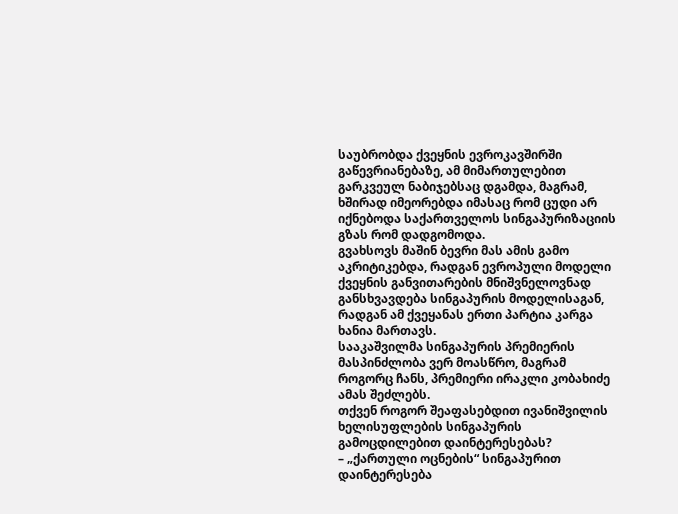საუბრობდა ქვეყნის ევროკავშირში გაწევრიანებაზე, ამ მიმართულებით გარკვეულ ნაბიჯებსაც დგამდა, მაგრამ, ხშირად იმეორებდა იმასაც რომ ცუდი არ იქნებოდა საქართველოს სინგაპურიზაციის გზას რომ დადგომოდა.
გვახსოვს მაშინ ბევრი მას ამის გამო აკრიტიკებდა, რადგან ევროპული მოდელი ქვეყნის განვითარების მნიშვნელოვნად განსხვავდება სინგაპურის მოდელისაგან, რადგან ამ ქვეყანას ერთი პარტია კარგა ხანია მართავს.
სააკაშვილმა სინგაპურის პრემიერის მასპინძლობა ვერ მოასწრო, მაგრამ როგორც ჩანს, პრემიერი ირაკლი კობახიძე ამას შეძლებს.
თქვენ როგორ შეაფასებდით ივანიშვილის ხელისუფლების სინგაპურის გამოცდილებით დაინტერესებას?
– „ქართული ოცნების“ სინგაპურით დაინტერესება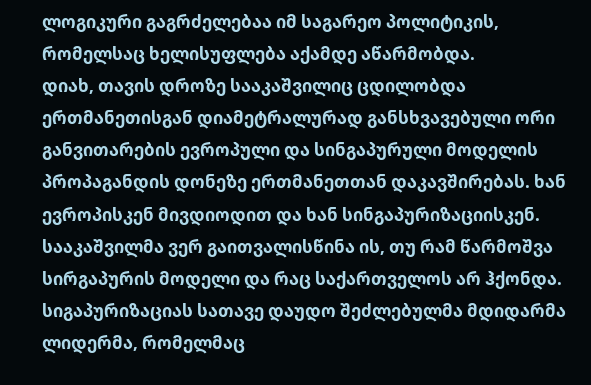ლოგიკური გაგრძელებაა იმ საგარეო პოლიტიკის, რომელსაც ხელისუფლება აქამდე აწარმობდა.
დიახ, თავის დროზე სააკაშვილიც ცდილობდა ერთმანეთისგან დიამეტრალურად განსხვავებული ორი განვითარების ევროპული და სინგაპურული მოდელის პროპაგანდის დონეზე ერთმანეთთან დაკავშირებას. ხან ევროპისკენ მივდიოდით და ხან სინგაპურიზაციისკენ.
სააკაშვილმა ვერ გაითვალისწინა ის, თუ რამ წარმოშვა სირგაპურის მოდელი და რაც საქართველოს არ ჰქონდა. სიგაპურიზაციას სათავე დაუდო შეძლებულმა მდიდარმა ლიდერმა, რომელმაც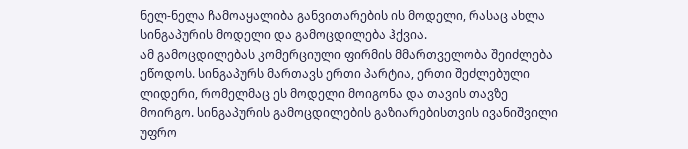ნელ-ნელა ჩამოაყალიბა განვითარების ის მოდელი, რასაც ახლა სინგაპურის მოდელი და გამოცდილება ჰქვია.
ამ გამოცდილებას კომერციული ფირმის მმართველობა შეიძლება ეწოდოს. სინგაპურს მართავს ერთი პარტია, ერთი შეძლებული ლიდერი, რომელმაც ეს მოდელი მოიგონა და თავის თავზე მოირგო. სინგაპურის გამოცდილების გაზიარებისთვის ივანიშვილი უფრო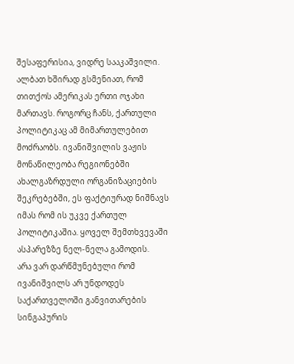შესაფერისია, ვიდრე სააკაშვილი.
ალბათ ხშირად გსმენიათ, რომ თითქოს ამერიკას ერთი ოჯახი მართავს. როგორც ჩანს, ქართული პოლიტიკაც ამ მიმართულებით მოძრაობს. ივანიშვილის ვაჟის მონაწილეობა რეგიონებში ახალგაზრდული ორგანიზაციების შეკრებებში, ეს ფაქტიურად ნიშნავს იმას რომ ის უკვე ქართულ პოლიტიკაშია. ყოველ შემთხვევაში ასპარეზზე ნელ-ნელა გამოდის.
არა ვარ დარწმუნებული რომ ივანიშვილს არ უნდოდეს საქართველოში განვითარების სინგაპურის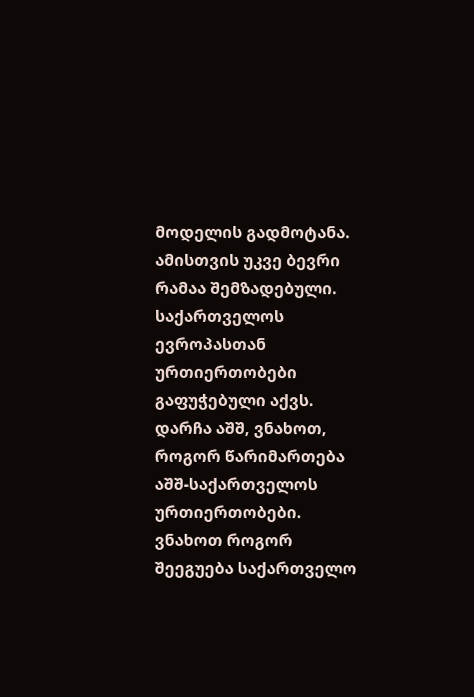მოდელის გადმოტანა. ამისთვის უკვე ბევრი რამაა შემზადებული. საქართველოს ევროპასთან ურთიერთობები გაფუჭებული აქვს. დარჩა აშშ, ვნახოთ, როგორ წარიმართება აშშ-საქართველოს ურთიერთობები.
ვნახოთ როგორ შეეგუება საქართველო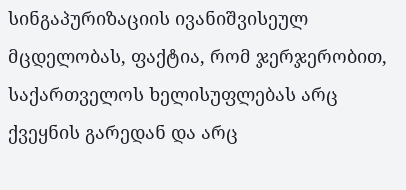სინგაპურიზაციის ივანიშვისეულ მცდელობას, ფაქტია, რომ ჯერჯერობით, საქართველოს ხელისუფლებას არც ქვეყნის გარედან და არც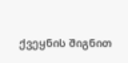ქვეყნის შიგნით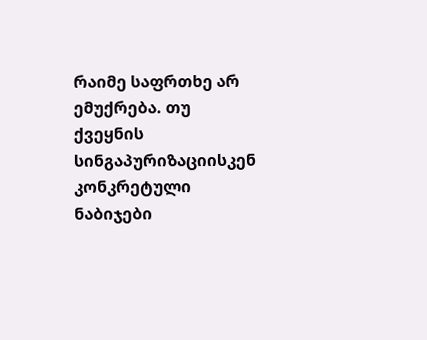რაიმე საფრთხე არ ემუქრება. თუ ქვეყნის სინგაპურიზაციისკენ კონკრეტული ნაბიჯები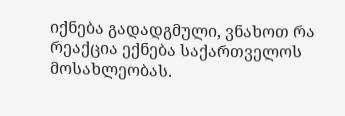იქნება გადადგმული, ვნახოთ რა რეაქცია ექნება საქართველოს მოსახლეობას.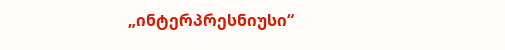„ინტერპრესნიუსი“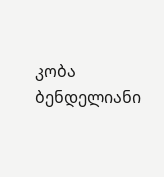კობა ბენდელიანი